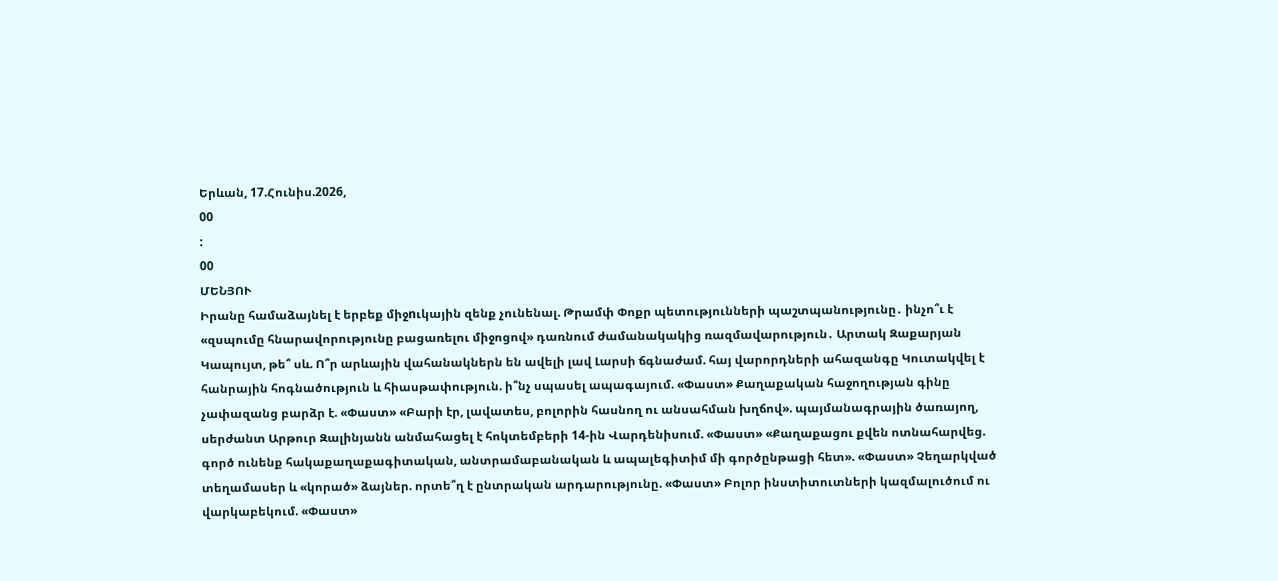Երևան, 17.Հունիս.2026,
00
:
00
ՄԵՆՅՈՒ
Իրանը համաձայնել է երբեք միջnւկային զենք չունենալ. Թրամփ Փոքր պետությունների պաշտպանությունը․ ինչո՞ւ է «զսպումը հնարավորությունը բացառելու միջոցով» դառնում ժամանակակից ռազմավարություն․ Արտակ Զաքարյան Կապույտ, թե՞ սև. Ո՞ր արևային վահանակներն են ավելի լավ Լարսի ճգնաժամ. հայ վարորդների ահազանգը Կուտակվել է հանրային հոգնածություն և հիասթափություն. ի՞նչ սպասել ապագայում. «Փաստ» Քաղաքական հաջողության գինը չափազանց բարձր է. «Փաստ» «Բարի էր, լավատես, բոլորին հասնող ու անսահման խղճով». պայմանագրային ծառայող, սերժանտ Արթուր Զալինյանն անմահացել է հոկտեմբերի 14-ին Վարդենիսում. «Փաստ» «Քաղաքացու քվեն ոտնահարվեց. գործ ունենք հակաքաղաքագիտական, անտրամաբանական և ապալեգիտիմ մի գործընթացի հետ». «Փաստ» Չեղարկված տեղամասեր և «կորած» ձայներ. որտե՞ղ է ընտրական արդարությունը. «Փաստ» Բոլոր ինստիտուտների կազմալուծում ու վարկաբեկում. «Փաստ»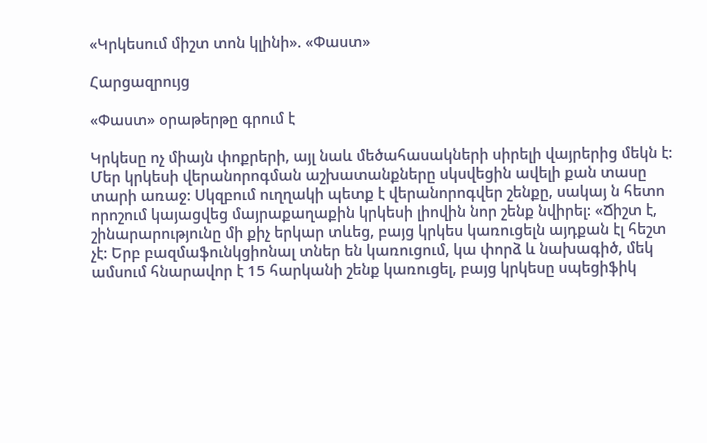«Կրկեսում միշտ տոն կլինի». «Փաստ»

Հարցազրույց

«Փաստ» օրաթերթը գրում է

Կրկեսը ոչ միայն փոքրերի, այլ նաև մեծահասակների սիրելի վայրերից մեկն է: Մեր կրկեսի վերանորոգման աշխատանքները սկսվեցին ավելի քան տասը տարի առաջ: Սկզբում ուղղակի պետք է վերանորոգվեր շենքը, սակայ ն հետո որոշում կայացվեց մայրաքաղաքին կրկեսի լիովին նոր շենք նվիրել: «Ճիշտ է, շինարարությունը մի քիչ երկար տևեց, բայց կրկես կառուցելն այդքան էլ հեշտ չէ: Երբ բազմաֆունկցիոնալ տներ են կառուցում, կա փորձ և նախագիծ, մեկ ամսում հնարավոր է 15 հարկանի շենք կառուցել, բայց կրկեսը սպեցիֆիկ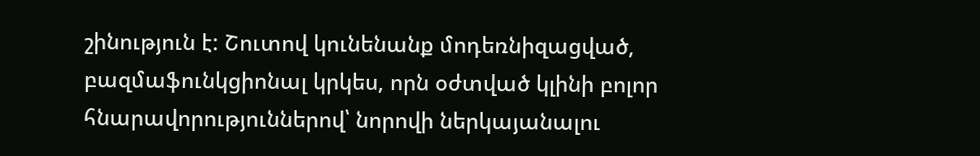շինություն է: Շուտով կունենանք մոդեռնիզացված, բազմաֆունկցիոնալ կրկես, որն օժտված կլինի բոլոր հնարավորություններով՝ նորովի ներկայանալու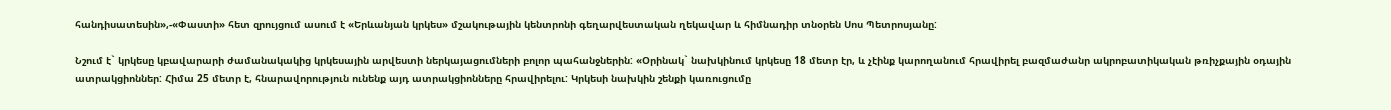հանդիսատեսին»,-«Փաստի» հետ զրույցում ասում է «Երևանյան կրկես» մշակութային կենտրոնի գեղարվեստական ղեկավար և հիմնադիր տնօրեն Սոս Պետրոսյանը:

Նշում է` կրկեսը կբավարարի ժամանակակից կրկեսային արվեստի ներկայացումների բոլոր պահանջներին: «Օրինակ` նախկինում կրկեսը 18 մետր էր, և չէինք կարողանում հրավիրել բազմաժանր ակրոբատիկական թռիչքային օդային ատրակցիոններ: Հիմա 25 մետր է, հնարավորություն ունենք այդ ատրակցիոնները հրավիրելու: Կրկեսի նախկին շենքի կառուցումը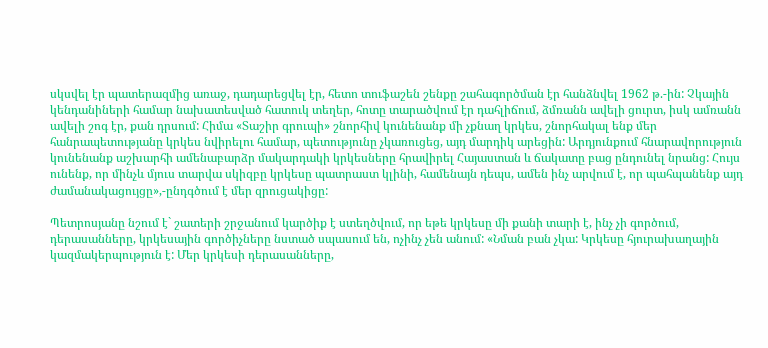սկսվել էր պատերազմից առաջ, դադարեցվել էր, հետո տուֆաշեն շենքը շահագործման էր հանձնվել 1962 թ.-ին: Չկային կենդանիների համար նախատեսված հատուկ տեղեր, հոտը տարածվում էր դահլիճում, ձմռանն ավելի ցուրտ, իսկ ամռանն ավելի շոգ էր, քան դրսում: Հիմա «Տաշիր գրուպի» շնորհիվ կունենանք մի չքնաղ կրկես, շնորհակալ ենք մեր հանրապետությանը կրկես նվիրելու համար, պետությունը չկառուցեց, այդ մարդիկ արեցին: Արդյունքում հնարավորություն կունենանք աշխարհի ամենաբարձր մակարդակի կրկեսները հրավիրել Հայաստան և ճակատը բաց ընդունել նրանց: Հույս ունենք, որ մինչև մյուս տարվա սկիզբը կրկեսը պատրաստ կլինի, համենայն դեպս, ամեն ինչ արվում է, որ պահպանենք այդ ժամանակացույցը»,-ընդգծում է մեր զրուցակիցը:

Պետրոսյանը նշում է` շատերի շրջանում կարծիք է ստեղծվում, որ եթե կրկեսը մի քանի տարի է, ինչ չի գործում, դերասանները, կրկեսային գործիչները նստած սպասում են, ոչինչ չեն անում: «Նման բան չկա: Կրկեսը հյուրախաղային կազմակերպություն է: Մեր կրկեսի դերասանները,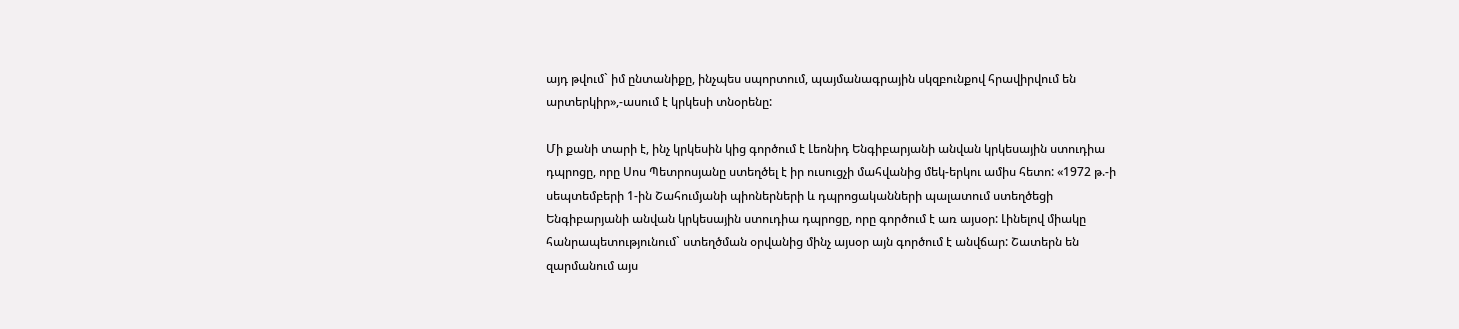այդ թվում` իմ ընտանիքը, ինչպես սպորտում, պայմանագրային սկզբունքով հրավիրվում են արտերկիր»,-ասում է կրկեսի տնօրենը:

Մի քանի տարի է, ինչ կրկեսին կից գործում է Լեոնիդ Ենգիբարյանի անվան կրկեսային ստուդիա դպրոցը, որը Սոս Պետրոսյանը ստեղծել է իր ուսուցչի մահվանից մեկ-երկու ամիս հետո: «1972 թ.-ի սեպտեմբերի 1-ին Շահումյանի պիոներների և դպրոցականների պալատում ստեղծեցի Ենգիբարյանի անվան կրկեսային ստուդիա դպրոցը, որը գործում է առ այսօր: Լինելով միակը հանրապետությունում` ստեղծման օրվանից մինչ այսօր այն գործում է անվճար: Շատերն են զարմանում այս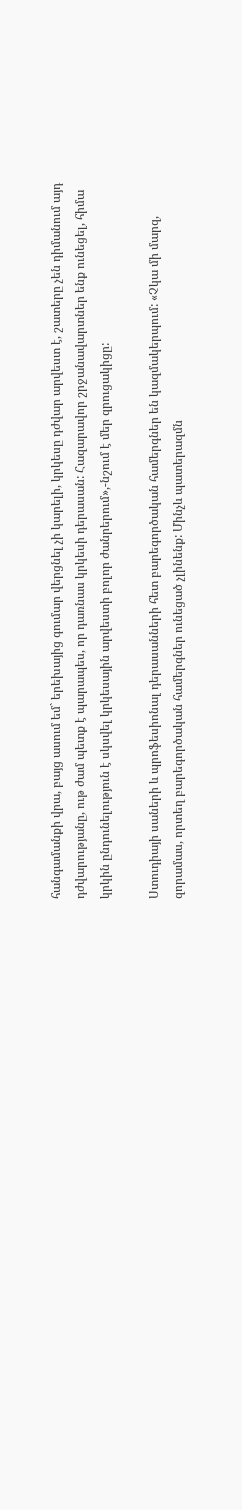հանգամանքի վրա, բայց ասում եմ` երեխայից գումար վերցնել չի կարելի, կրկեսը դժվար արվեստ է, շատերը չեն դիմանում այդ դժվարությանը, ութ ժամ պետք է պարապես, որ դառնաս կրկեսի դերասան: Հազարավոր շրջանավարտներ ենք ունեցել, հիմա կրկին ընդունելություն է սկսվել կրկեսային արվեստի բոլոր ժանրերում»,-նշում է մեր զրուցակիցը:

Ստուդիայի սաների և պրոֆեսիոնալ դերասանների հետ բարեգործական համերգներ են կազմակերպում: «Չկա մի մարզ, զորամաս, որտեղ բարեգործական համերգներ ունեցած չլինենք: Մինչև պատերազմն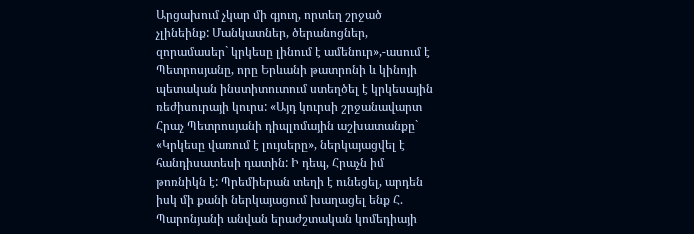Արցախում չկար մի գյուղ, որտեղ շրջած չլինեինք: Մանկատներ, ծերանոցներ, զորամասեր` կրկեսը լինում է ամենուր»,-ասում է Պետրոսյանը, որը Երևանի թատրոնի և կինոյի պետական ինստիտուտում ստեղծել է կրկեսային ռեժիսուրայի կուրս: «Այդ կուրսի շրջանավարտ Հրաչ Պետրոսյանի դիպլոմային աշխատանքը` «Կրկեսը վառում է լույսերը», ներկայացվել է հանդիսատեսի դատին: Ի դեպ, Հրաչն իմ թոռնիկն է: Պրեմիերան տեղի է ունեցել, արդեն իսկ մի քանի ներկայացում խաղացել ենք Հ. Պարոնյանի անվան երաժշտական կոմեդիայի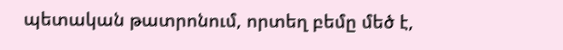պետական թատրոնում, որտեղ բեմը մեծ է,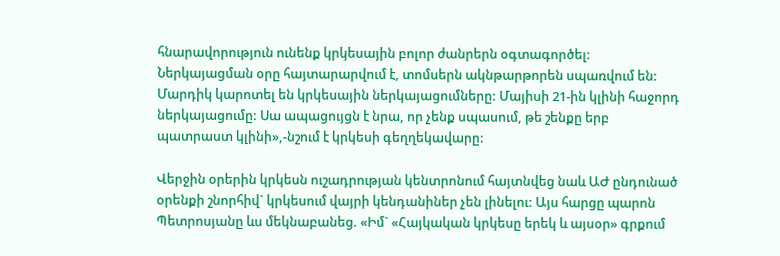հնարավորություն ունենք կրկեսային բոլոր ժանրերն օգտագործել: Ներկայացման օրը հայտարարվում է, տոմսերն ակնթարթորեն սպառվում են: Մարդիկ կարոտել են կրկեսային ներկայացումները: Մայիսի 21-ին կլինի հաջորդ ներկայացումը: Սա ապացույցն է նրա, որ չենք սպասում, թե շենքը երբ պատրաստ կլինի»,-նշում է կրկեսի գեղղեկավարը:

Վերջին օրերին կրկեսն ուշադրության կենտրոնում հայտնվեց նաև ԱԺ ընդունած օրենքի շնորհիվ` կրկեսում վայրի կենդանիներ չեն լինելու: Այս հարցը պարոն Պետրոսյանը ևս մեկնաբանեց. «Իմ` «Հայկական կրկեսը երեկ և այսօր» գրքում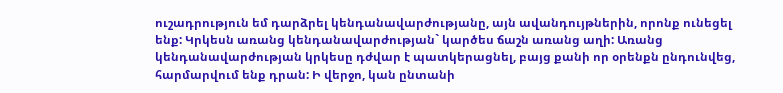ուշադրություն եմ դարձրել կենդանավարժությանը, այն ավանդույթներին, որոնք ունեցել ենք: Կրկեսն առանց կենդանավարժության` կարծես ճաշն առանց աղի: Առանց կենդանավարժության կրկեսը դժվար է պատկերացնել, բայց քանի որ օրենքն ընդունվեց, հարմարվում ենք դրան: Ի վերջո, կան ընտանի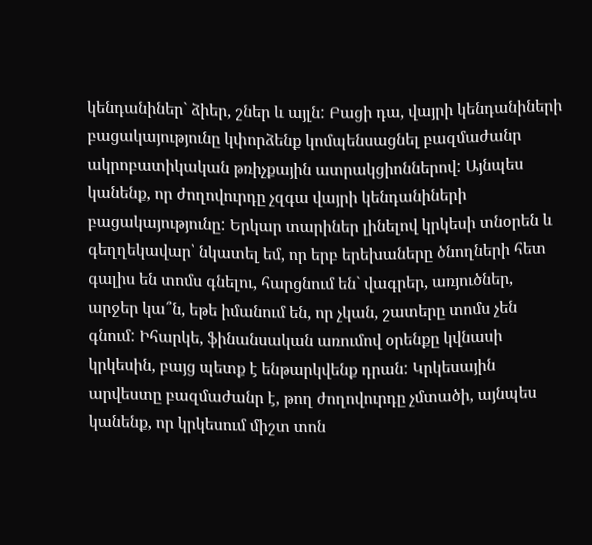կենդանիներ` ձիեր, շներ և այլն: Բացի դա, վայրի կենդանիների բացակայությունը կփորձենք կոմպենսացնել բազմաժանր ակրոբատիկական թռիչքային ատրակցիոններով: Այնպես կանենք, որ ժողովուրդը չզգա վայրի կենդանիների բացակայությունը: Երկար տարիներ լինելով կրկեսի տնօրեն և գեղղեկավար՝ նկատել եմ, որ երբ երեխաները ծնողների հետ գալիս են տոմս գնելու, հարցնում են` վագրեր, առյուծներ, արջեր կա՞ն, եթե իմանում են, որ չկան, շատերը տոմս չեն գնում: Իհարկե, ֆինանսական առումով օրենքը կվնասի կրկեսին, բայց պետք է ենթարկվենք դրան: Կրկեսային արվեստը բազմաժանր է, թող ժողովուրդը չմտածի, այնպես կանենք, որ կրկեսում միշտ տոն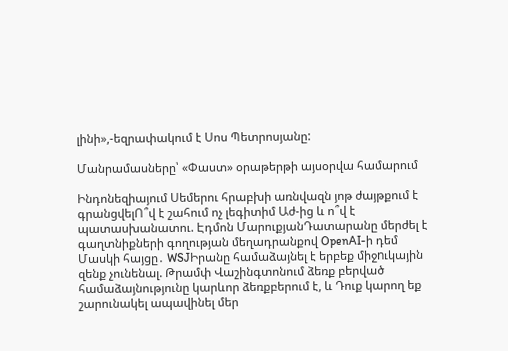լինի»,-եզրափակում է Սոս Պետրոսյանը:

Մանրամասները՝ «Փաստ» օրաթերթի այսօրվա համարում

Ինդոնեզիայում Սեմերու հրաբխի առնվազն յոթ ժայթքում է գրանցվելՈ՞վ է շահում ոչ լեգիտիմ Աժ-ից և ո՞վ է պատասխանատու. Էդմոն ՄարուքյանԴատարանը մերժել է գաղտնիքների գողության մեղադրանքով OpenAI-ի դեմ Մասկի հայցը․ WSJԻրանը համաձայնել է երբեք միջnւկային զենք չունենալ. Թրամփ Վաշինգտոնում ձեռք բերված համաձայնությունը կարևոր ձեռքբերում է, և Դուք կարող եք շարունակել ապավինել մեր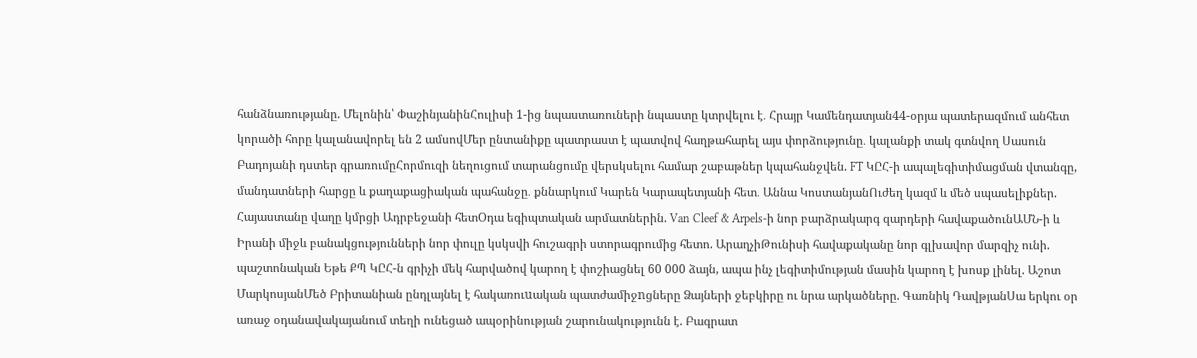հանձնառությանը. Մելոնին՝ ՓաշինյանինՀուլիսի 1-ից նպաստառուների նպաստը կտրվելու է․ Հրայր Կամենդատյան44-օրյա պատերազմում անհետ կորածի հորը կալանավորել են 2 ամսովՄեր ընտանիքը պատրաստ է պատվով հաղթահարել այս փորձությունը․ կալանքի տակ գտնվող Սասուն Բադոյանի դստեր գրառումըՀորմուզի նեղուցում տարանցումը վերսկսելու համար շաբաթներ կպահանջվեն. FT ԿԸՀ-ի ապալեգիտիմացման վտանգը, մանդատների հարցը և քաղաքացիական պահանջը․ քննարկում Կարեն Կարապետյանի հետ․ Աննա ԿոստանյանՈւժեղ կազմ և մեծ սպասելիքներ. Հայաստանը վաղը կմրցի Ադրբեջանի հետՕդա եգիպտական արմատներին. Van Cleef & Arpels-ի նոր բարձրակարգ զարդերի հավաքածունԱՄՆ-ի և Իրանի միջև բանակցությունների նոր փուլը կսկսվի հուշագրի ստորագրումից հետո. ԱրաղչիԹունիսի հավաքականը նոր գլխավոր մարզիչ ունի. պաշտոնական Եթե ՔՊ ԿԸՀ-ն գրիչի մեկ հարվածով կարող է փոշիացնել 60 000 ձայն, ապա ինչ լեգիտիմության մասին կարող է խոսք լինել. Աշոտ ՄարկոսյանՄեծ Բրիտանիան ընդլայնել է հակառուuական պատժամիջnցները Ձայների ջեբկիրը ու նրա արկածները. Գառնիկ ԴավթյանՍա երկու օր առաջ օդանավակայանում տեղի ունեցած ապօրինության շարունակությունն է. Բագրատ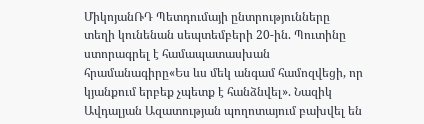ՄիկոյանՌԴ Պետդումայի ընտրությունները տեղի կունենան սեպտեմբերի 20-ին. Պուտինը ստորագրել է համապատասխան հրամանագիրը«Ես ևս մեկ անգամ համոզվեցի, որ կյանքում երբեք չպետք է հանձնվել». Նազիկ Ավդալյան Ազատության պողոտայում բախվել են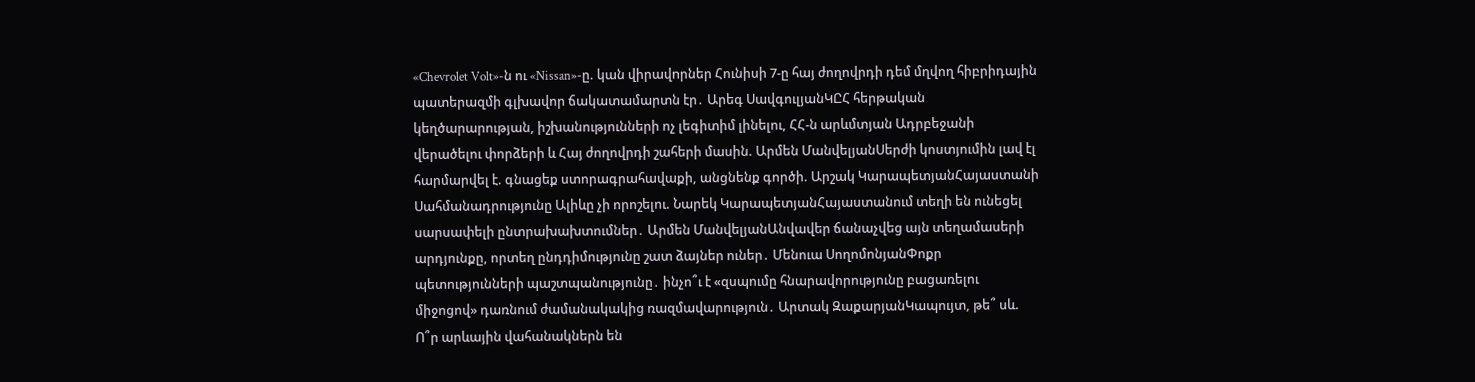«Chevrolet Volt»-ն ու «Nissan»-ը. կան վիրավnրներ Հունիսի 7-ը հայ ժողովրդի դեմ մղվող հիբրիդային պատերազմի գլխավոր ճակատամարտն էր․ Արեգ ՍավգուլյանԿԸՀ հերթական կեղծարարության, իշխանությունների ոչ լեգիտիմ լինելու, ՀՀ-ն արևմտյան Ադրբեջանի վերածելու փորձերի և Հայ ժողովրդի շահերի մասին. Արմեն ՄանվելյանՍերժի կոստյումին լավ էլ հարմարվել է. գնացեք ստորագրահավաքի, անցնենք գործի. Արշակ ԿարապետյանՀայաստանի Սահմանադրությունը Ալիևը չի որոշելու. Նարեկ ԿարապետյանՀայաստանում տեղի են ունեցել սարսափելի ընտրախախտումներ․ Արմեն ՄանվելյանԱնվավեր ճանաչվեց այն տեղամասերի արդյունքը, որտեղ ընդդիմությունը շատ ձայներ ուներ․ Մենուա ՍողոմոնյանՓոքր պետությունների պաշտպանությունը․ ինչո՞ւ է «զսպումը հնարավորությունը բացառելու միջոցով» դառնում ժամանակակից ռազմավարություն․ Արտակ ԶաքարյանԿապույտ, թե՞ սև. Ո՞ր արևային վահանակներն են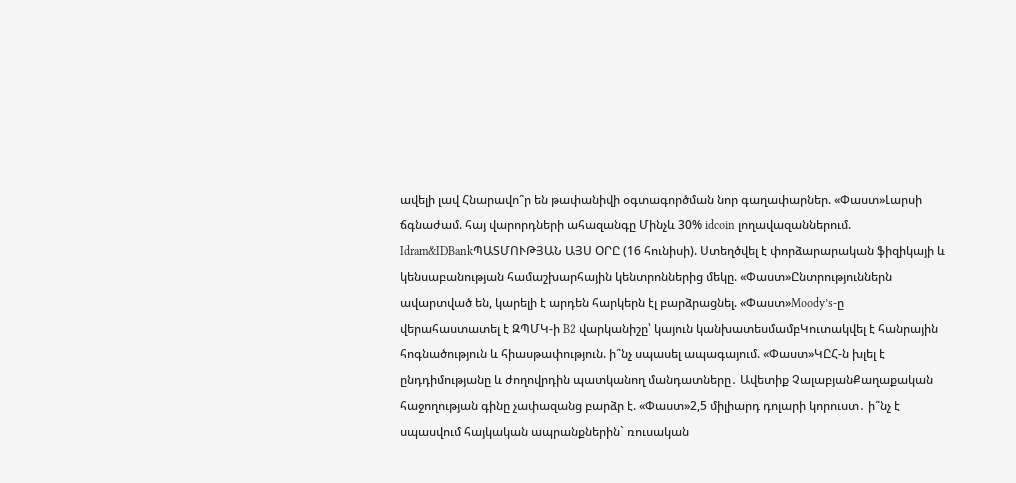ավելի լավ Հնարավո՞ր են թափանիվի օգտագործման նոր գաղափարներ. «Փաստ»Լարսի ճգնաժամ. հայ վարորդների ահազանգը Մինչև 30% idcoin լողավազաններում. Idram&IDBankՊԱՏՄՈՒԹՅԱՆ ԱՅՍ ՕՐԸ (16 հունիսի). Ստեղծվել է փորձարարական ֆիզիկայի և կենսաբանության համաշխարհային կենտրոններից մեկը. «Փաստ»Ընտրություններն ավարտված են, կարելի է արդեն հարկերն էլ բարձրացնել. «Փաստ»Moody’s-ը վերահաստատել է ԶՊՄԿ-ի B2 վարկանիշը՝ կայուն կանխատեսմամբԿուտակվել է հանրային հոգնածություն և հիասթափություն. ի՞նչ սպասել ապագայում. «Փաստ»ԿԸՀ-ն խլել է ընդդիմությանը և ժողովրդին պատկանող մանդատները․ Ավետիք ՉալաբյանՔաղաքական հաջողության գինը չափազանց բարձր է. «Փաստ»2,5 միլիարդ դոլարի կորուստ․ ի՞նչ է սպասվում հայկական ապրանքներին` ռուսական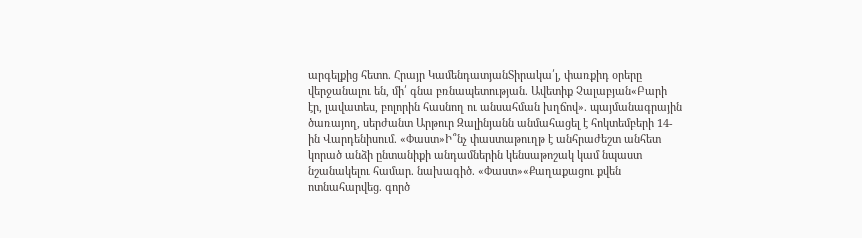արգելքից հետո. Հրայր ԿամենդատյանՏիրակա՛լ, փառքիդ օրերը վերջանալու են, մի՛ գնա բռնապետության. Ավետիք Չալաբյան«Բարի էր, լավատես, բոլորին հասնող ու անսահման խղճով». պայմանագրային ծառայող, սերժանտ Արթուր Զալինյանն անմահացել է հոկտեմբերի 14-ին Վարդենիսում. «Փաստ»Ի՞նչ փաստաթուղթ է անհրաժեշտ անհետ կորած անձի ընտանիքի անդամներին կենսաթոշակ կամ նպաստ նշանակելու համար. նախագիծ. «Փաստ»«Քաղաքացու քվեն ոտնահարվեց. գործ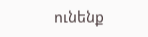ունենք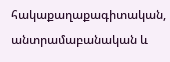հակաքաղաքագիտական, անտրամաբանական և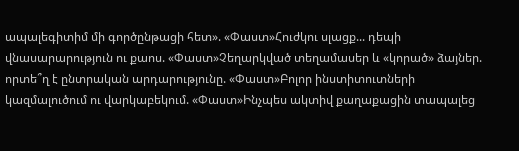ապալեգիտիմ մի գործընթացի հետ». «Փաստ»Հուժկու սլացք... դեպի վնասարարություն ու քաոս. «Փաստ»Չեղարկված տեղամասեր և «կորած» ձայներ. որտե՞ղ է ընտրական արդարությունը. «Փաստ»Բոլոր ինստիտուտների կազմալուծում ու վարկաբեկում. «Փաստ»Ինչպես ակտիվ քաղաքացին տապալեց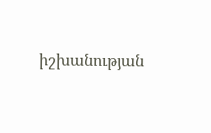իշխանության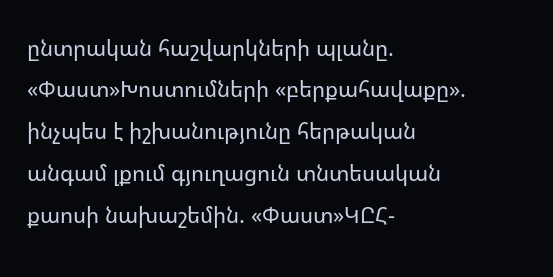ընտրական հաշվարկների պլանը. «Փաստ»Խոստումների «բերքահավաքը». ինչպես է իշխանությունը հերթական անգամ լքում գյուղացուն տնտեսական քաոսի նախաշեմին. «Փաստ»ԿԸՀ-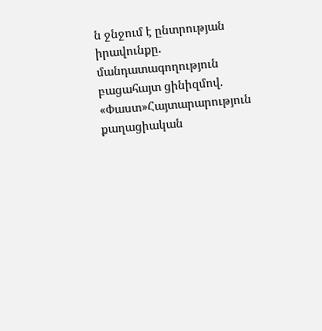ն ջնջում է ընտրության իրավունքը. մանդատագողություն բացահայտ ցինիզմով. «Փաստ»Հայտարարություն քաղացիական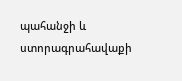պահանջի և ստորագրահավաքի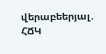վերաբեերյալ․ ՀՃԿ